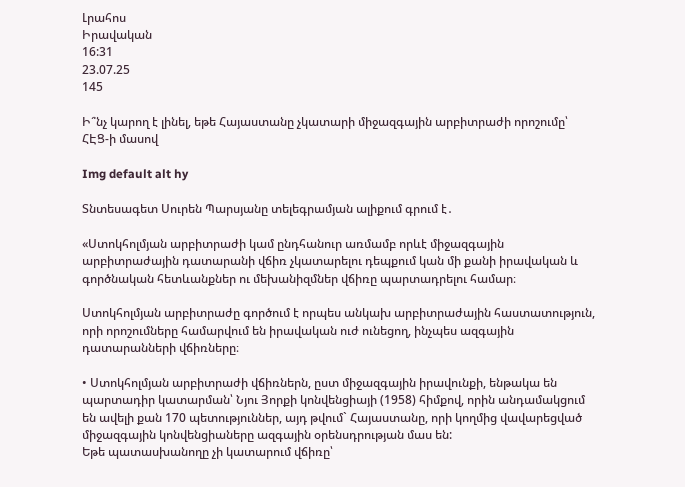Լրահոս
Իրավական
16:31
23.07.25
145

Ի՞նչ կարող է լինել, եթե Հայաստանը չկատարի միջազգային արբիտրաժի որոշումը՝ ՀԷՑ-ի մասով

Img default alt hy

Տնտեսագետ Սուրեն Պարսյանը տելեգրամյան ալիքում գրում է․

«Ստոկհոլմյան արբիտրաժի կամ ընդհանուր առմամբ որևէ միջազգային արբիտրաժային դատարանի վճիռ չկատարելու դեպքում կան մի քանի իրավական և գործնական հետևանքներ ու մեխանիզմներ վճիռը պարտադրելու համար։

Ստոկհոլմյան արբիտրաժը գործում է որպես անկախ արբիտրաժային հաստատություն, որի որոշումները համարվում են իրավական ուժ ունեցող, ինչպես ազգային դատարանների վճիռները։

• Ստոկհոլմյան արբիտրաժի վճիռներն, ըստ միջազգային իրավունքի, ենթակա են պարտադիր կատարման՝ Նյու Յորքի կոնվենցիայի (1958) հիմքով, որին անդամակցում են ավելի քան 170 պետություններ, այդ թվում` Հայաստանը, որի կողմից վավարեցված միջազգային կոնվենցիաները ազգային օրենսդրության մաս են:
Եթե պատասխանողը չի կատարում վճիռը՝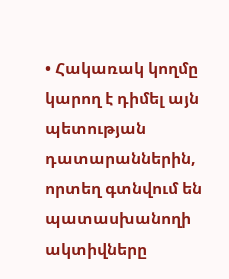• Հակառակ կողմը կարող է դիմել այն պետության դատարաններին, որտեղ գտնվում են պատասխանողի ակտիվները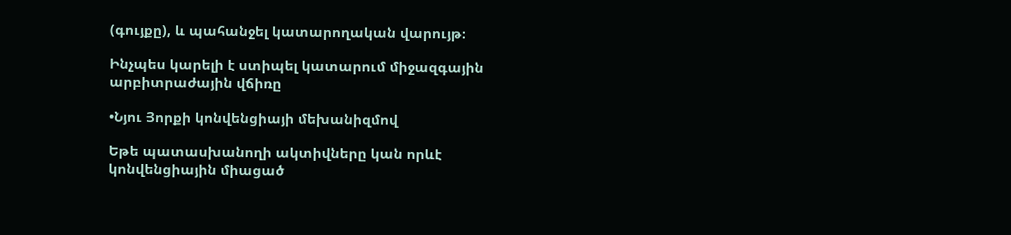(գույքը), և պահանջել կատարողական վարույթ։

Ինչպես կարելի է ստիպել կատարում միջազգային արբիտրաժային վճիռը

•Նյու Յորքի կոնվենցիայի մեխանիզմով

Եթե պատասխանողի ակտիվները կան որևէ կոնվենցիային միացած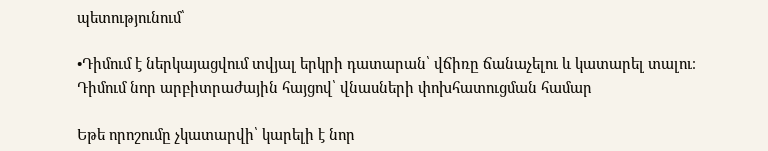պետությունում՝

•Դիմում է ներկայացվում տվյալ երկրի դատարան՝ վճիռը ճանաչելու և կատարել տալու։
Դիմում նոր արբիտրաժային հայցով՝ վնասների փոխհատուցման համար

Եթե որոշումը չկատարվի՝ կարելի է նոր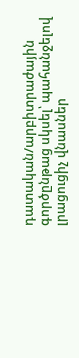դատական/արբիտրաժային գործընթաց սկսել՝ պահանջելով լրացուցիչ վնասներ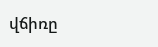վճիռը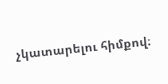չկատարելու հիմքով։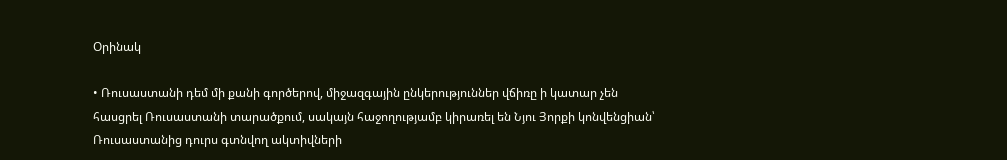Օրինակ

• Ռուսաստանի դեմ մի քանի գործերով, միջազգային ընկերություններ վճիռը ի կատար չեն հասցրել Ռուսաստանի տարածքում, սակայն հաջողությամբ կիրառել են Նյու Յորքի կոնվենցիան՝ Ռուսաստանից դուրս գտնվող ակտիվների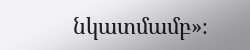նկատմամբ»։